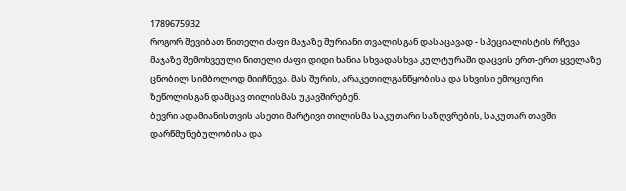1789675932
როგორ შევიბათ წითელი ძაფი მაჯაზე შურიანი თვალისგან დასაცავად - სპეციალისტის რჩევა
მაჯაზე შემოხვეული წითელი ძაფი დიდი ხანია სხვადასხვა კულტურაში დაცვის ერთ-ერთ ყველაზე ცნობილ სიმბოლოდ მიიჩნევა. მას შურის, არაკეთილგანწყობისა და სხვისი ემოციური ზეწოლისგან დამცავ თილისმას უკავშირებენ.
ბევრი ადამიანისთვის ასეთი მარტივი თილისმა საკუთარი საზღვრების, საკუთარ თავში დარწმუნებულობისა და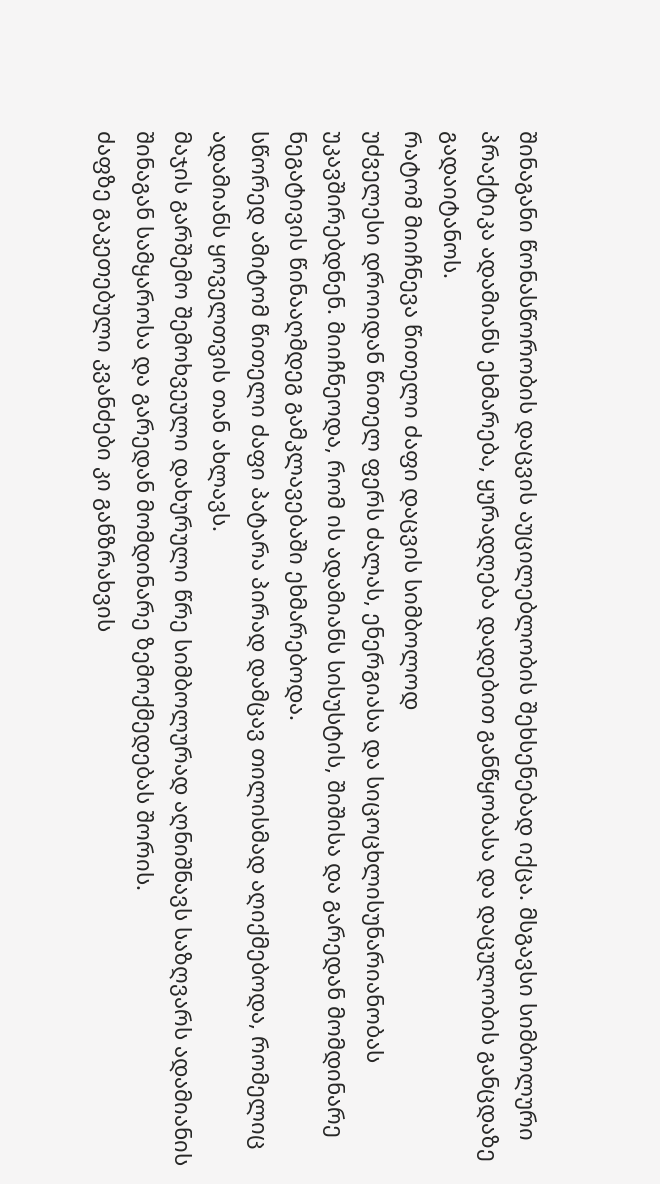შინაგანი წონასწორობის დაცვის აუცილებლობის შეხსენებად იქცა. მსგავსი სიმბოლური პრაქტიკა ადამიანს ეხმარება, ყურადღება დადებით განწყობასა და დაცულობის განცდაზე გადაიტანოს.
რატომ მიიჩნევა წითელი ძაფი დაცვის სიმბოლოდ
უძველესი დროიდან წითელ ფერს ძალას, ენერგიასა და სიცოცხლისუნარიანობას უკავშირებდნენ. მიიჩნეოდა, რომ ის ადამიანს სისუსტის, შიშისა და გარედან მომდინარე ნეგატივის წინააღმდეგ გამკლავებაში ეხმარებოდა.
სწორედ ამიტომ წითელი ძაფი პატარა პირად დამცავ თილისმად აღიქმებოდა, რომელიც ადამიანს ყოველთვის თან ახლავს.
მაჯის გარშემო შემოხვეული დახურული წრე სიმბოლურად აღნიშნავს საზღვარს ადამიანის შინაგან სამყაროსა და გარედან მომდინარე ზემოქმედებას შორის.
ძაფზე გაკეთებული კვანძები კი განზრახვის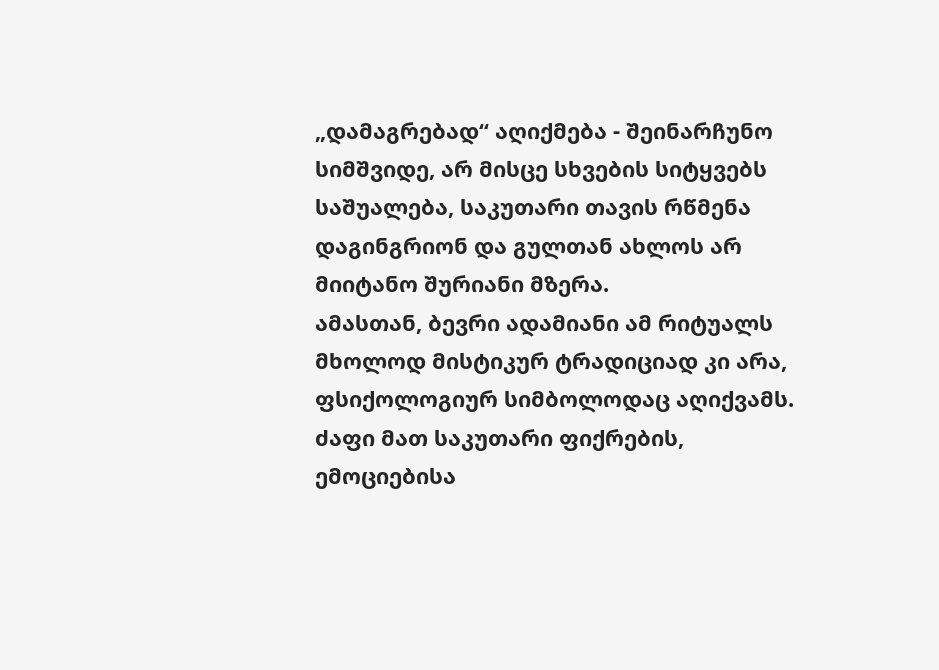„დამაგრებად“ აღიქმება - შეინარჩუნო სიმშვიდე, არ მისცე სხვების სიტყვებს საშუალება, საკუთარი თავის რწმენა დაგინგრიონ და გულთან ახლოს არ მიიტანო შურიანი მზერა.
ამასთან, ბევრი ადამიანი ამ რიტუალს მხოლოდ მისტიკურ ტრადიციად კი არა, ფსიქოლოგიურ სიმბოლოდაც აღიქვამს. ძაფი მათ საკუთარი ფიქრების, ემოციებისა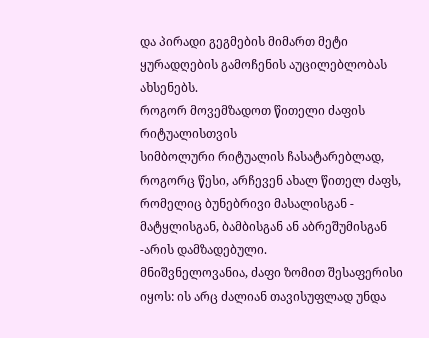და პირადი გეგმების მიმართ მეტი ყურადღების გამოჩენის აუცილებლობას ახსენებს.
როგორ მოვემზადოთ წითელი ძაფის რიტუალისთვის
სიმბოლური რიტუალის ჩასატარებლად, როგორც წესი, არჩევენ ახალ წითელ ძაფს, რომელიც ბუნებრივი მასალისგან - მატყლისგან, ბამბისგან ან აბრეშუმისგან -არის დამზადებული.
მნიშვნელოვანია, ძაფი ზომით შესაფერისი იყოს: ის არც ძალიან თავისუფლად უნდა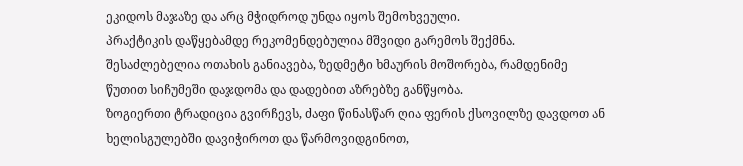ეკიდოს მაჯაზე და არც მჭიდროდ უნდა იყოს შემოხვეული.
პრაქტიკის დაწყებამდე რეკომენდებულია მშვიდი გარემოს შექმნა. შესაძლებელია ოთახის განიავება, ზედმეტი ხმაურის მოშორება, რამდენიმე წუთით სიჩუმეში დაჯდომა და დადებით აზრებზე განწყობა.
ზოგიერთი ტრადიცია გვირჩევს, ძაფი წინასწარ ღია ფერის ქსოვილზე დავდოთ ან ხელისგულებში დავიჭიროთ და წარმოვიდგინოთ,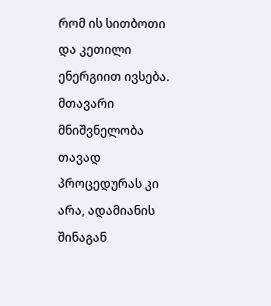რომ ის სითბოთი და კეთილი ენერგიით ივსება.
მთავარი მნიშვნელობა თავად პროცედურას კი არა, ადამიანის შინაგან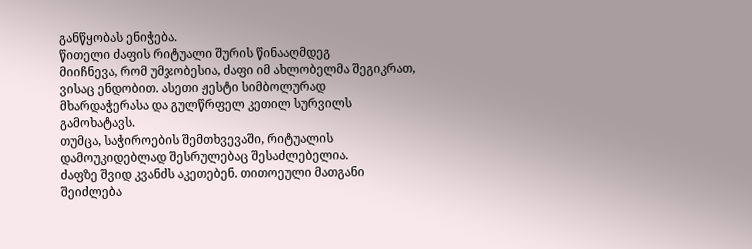განწყობას ენიჭება.
წითელი ძაფის რიტუალი შურის წინააღმდეგ
მიიჩნევა, რომ უმჯობესია, ძაფი იმ ახლობელმა შეგიკრათ, ვისაც ენდობით. ასეთი ჟესტი სიმბოლურად მხარდაჭერასა და გულწრფელ კეთილ სურვილს გამოხატავს.
თუმცა, საჭიროების შემთხვევაში, რიტუალის დამოუკიდებლად შესრულებაც შესაძლებელია.
ძაფზე შვიდ კვანძს აკეთებენ. თითოეული მათგანი შეიძლება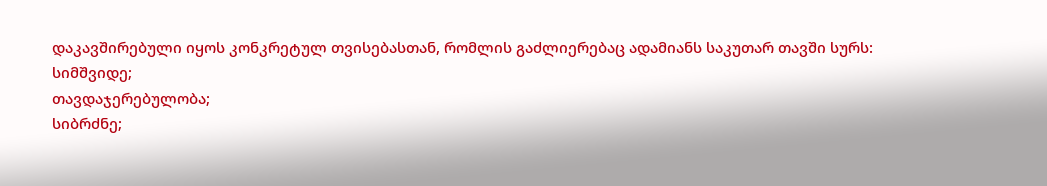დაკავშირებული იყოს კონკრეტულ თვისებასთან, რომლის გაძლიერებაც ადამიანს საკუთარ თავში სურს:
სიმშვიდე;
თავდაჯერებულობა;
სიბრძნე;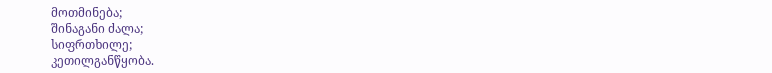მოთმინება;
შინაგანი ძალა;
სიფრთხილე;
კეთილგანწყობა.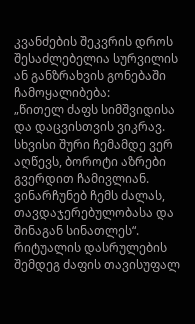კვანძების შეკვრის დროს შესაძლებელია სურვილის ან განზრახვის გონებაში ჩამოყალიბება:
„წითელ ძაფს სიმშვიდისა და დაცვისთვის ვიკრავ. სხვისი შური ჩემამდე ვერ აღწევს, ბოროტი აზრები გვერდით ჩამივლიან. ვინარჩუნებ ჩემს ძალას, თავდაჯერებულობასა და შინაგან სინათლეს“.
რიტუალის დასრულების შემდეგ ძაფის თავისუფალ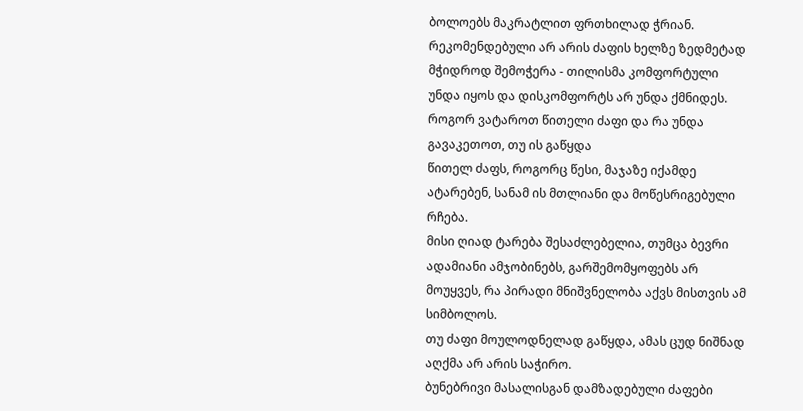ბოლოებს მაკრატლით ფრთხილად ჭრიან.
რეკომენდებული არ არის ძაფის ხელზე ზედმეტად მჭიდროდ შემოჭერა - თილისმა კომფორტული უნდა იყოს და დისკომფორტს არ უნდა ქმნიდეს.
როგორ ვატაროთ წითელი ძაფი და რა უნდა გავაკეთოთ, თუ ის გაწყდა
წითელ ძაფს, როგორც წესი, მაჯაზე იქამდე ატარებენ, სანამ ის მთლიანი და მოწესრიგებული რჩება.
მისი ღიად ტარება შესაძლებელია, თუმცა ბევრი ადამიანი ამჯობინებს, გარშემომყოფებს არ მოუყვეს, რა პირადი მნიშვნელობა აქვს მისთვის ამ სიმბოლოს.
თუ ძაფი მოულოდნელად გაწყდა, ამას ცუდ ნიშნად აღქმა არ არის საჭირო.
ბუნებრივი მასალისგან დამზადებული ძაფები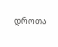დროთა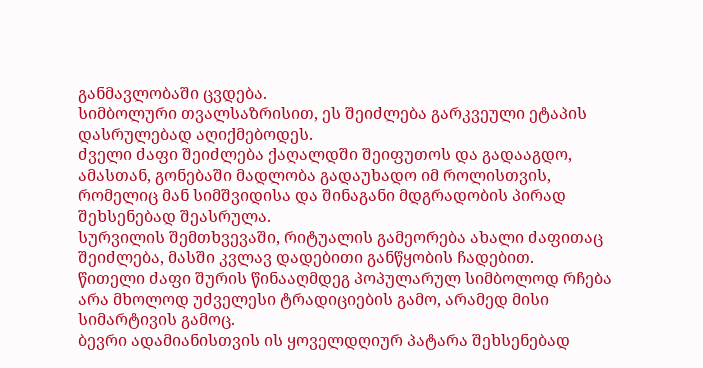განმავლობაში ცვდება.
სიმბოლური თვალსაზრისით, ეს შეიძლება გარკვეული ეტაპის დასრულებად აღიქმებოდეს.
ძველი ძაფი შეიძლება ქაღალდში შეიფუთოს და გადააგდო, ამასთან, გონებაში მადლობა გადაუხადო იმ როლისთვის, რომელიც მან სიმშვიდისა და შინაგანი მდგრადობის პირად შეხსენებად შეასრულა.
სურვილის შემთხვევაში, რიტუალის გამეორება ახალი ძაფითაც შეიძლება, მასში კვლავ დადებითი განწყობის ჩადებით.
წითელი ძაფი შურის წინააღმდეგ პოპულარულ სიმბოლოდ რჩება არა მხოლოდ უძველესი ტრადიციების გამო, არამედ მისი სიმარტივის გამოც.
ბევრი ადამიანისთვის ის ყოველდღიურ პატარა შეხსენებად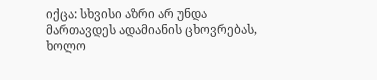იქცა: სხვისი აზრი არ უნდა მართავდეს ადამიანის ცხოვრებას, ხოლო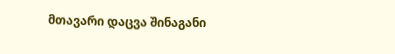მთავარი დაცვა შინაგანი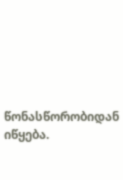წონასწორობიდან იწყება.